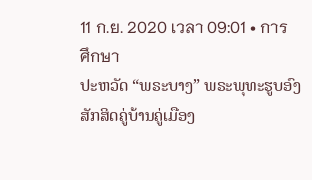11 ก.ย. 2020 เวลา 09:01 • การศึกษา
ປະຫວັດ “ພຣະບາງ” ພຣະພຸທະຮູບອົງສັກສິດຄູ່ບ້ານຄູ່ເມືອງ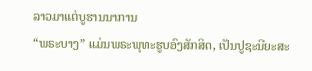ລາວມາແຕ່ບູຮານນາການ
“ພຣະບາງ” ແມ່ນພຣະພຸທະຮູບອົງສັກສິດ, ເປັນປູຊະນີຍະສະ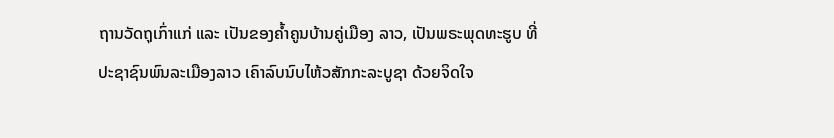ຖານວັດຖຸເກົ່າແກ່ ແລະ ເປັນຂອງຄ້ຳຄູນບ້ານຄູ່ເມືອງ ລາວ, ເປັນພຣະພຸດທະຮູບ ທີ່ປະຊາຊົນພົນລະເມືອງລາວ ເຄົາລົບນົບໄຫ້ວສັກກະລະບູຊາ ດ້ວຍຈິດໃຈ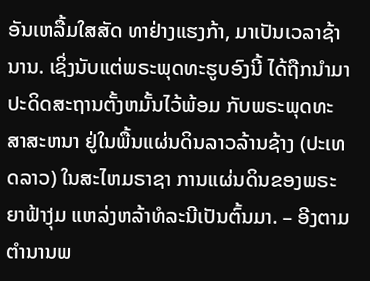ອັນເຫລື້ມໃສສັດ ທາຢ່າງແຮງກ້າ, ມາເປັນເວລາຊ້ານານ. ເຊິ່ງນັບແຕ່ພຣະພຸດທະຮູບອົງນີ້ ໄດ້ຖືກນຳມາປະດິດສະຖານຕັ້ງຫມັ້ນໄວ້ພ້ອມ ກັບພຣະພຸດທະສາສະຫນາ ຢູ່ໃນພື້ນແຜ່ນດິນລາວລ້ານຊ້າງ (ປະເທດລາວ) ໃນສະໄຫມຣາຊາ ການແຜ່ນດິນຂອງພຣະ ຍາຟ້າງຸ່ມ ແຫລ່ງຫລ້າທໍລະນີເປັນຕົ້ນມາ. – ອີງຕາມຕຳນານພ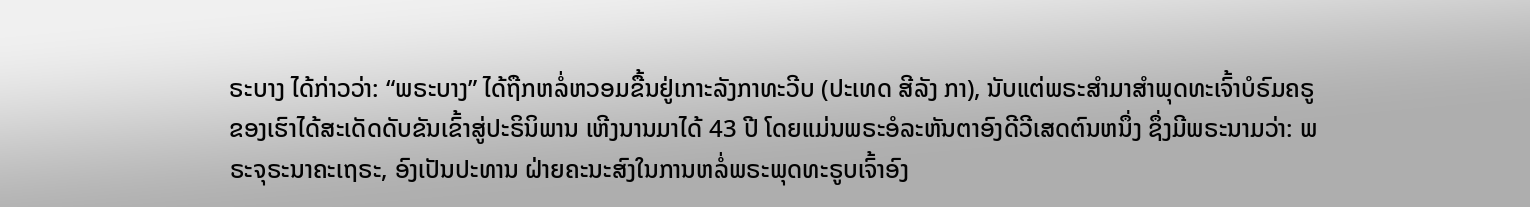ຣະບາງ ໄດ້ກ່າວວ່າ: “ພຣະບາງ” ໄດ້ຖືກຫລໍ່ຫວອມຂື້ນຢູ່ເກາະລັງກາທະວີບ (ປະເທດ ສີລັງ ກາ), ນັບແຕ່ພຣະສຳມາສຳພຸດທະເຈົ້າບໍຣົມຄຣູຂອງເຮົາໄດ້ສະເດັດດັບຂັນເຂົ້າສູ່ປະຣິນິພານ ເຫີງນານມາໄດ້ 43 ປີ ໂດຍແມ່ນພຣະອໍລະຫັນຕາອົງດີວີເສດຕົນຫນຶ່ງ ຊຶ່ງມີພຣະນາມວ່າ: ພຣະຈຸຣະນາຄະເຖຣະ, ອົງເປັນປະທານ ຝ່າຍຄະນະສົງໃນການຫລໍ່ພຣະພຸດທະຣູບເຈົ້າອົງ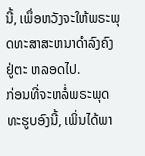ນີ້, ເພຶ່ອຫວັງຈະໃຫ້ພຣະພຸດທະສາສະຫນາດຳລົງຄົງຢູ່ຕະ ຫລອດໄປ.
ກ່ອນທີ່ຈະຫລໍ່ພຣະພຸດທະຮູບອົງນີ້, ເພິ່ນໄດ້ພາ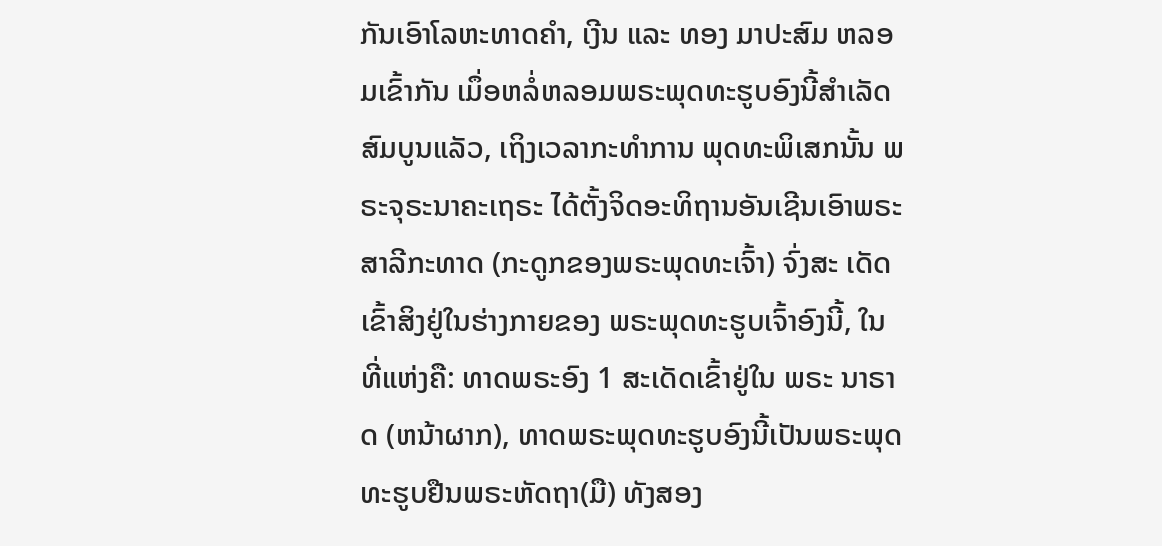ກັນເອົາໂລຫະທາດຄຳ, ເງີນ ແລະ ທອງ ມາປະສົມ ຫລອມເຂົ້າກັນ ເມຶ່ອຫລໍ່ຫລອມພຣະພຸດທະຮູບອົງນີ້ສຳເລັດສົມບູນແລັວ, ເຖິງເວລາກະທຳການ ພຸດທະພິເສກນັ້ນ ພຣະຈຸຣະນາຄະເຖຣະ ໄດ້ຕັ້ງຈິດອະທິຖານອັນເຊີນເອົາພຣະສາລີກະທາດ (ກະດູກຂອງພຣະພຸດທະເຈົ້າ) ຈົ່ງສະ ເດັດເຂົ້າສິງຢູ່ໃນຮ່າງກາຍຂອງ ພຣະພຸດທະຮູບເຈົ້າອົງນີ້, ໃນທີ່ແຫ່ງຄື: ທາດພຣະອົງ 1 ສະເດັດເຂົ້າຢູ່ໃນ ພຣະ ນາຣາດ (ຫນ້າຜາກ), ທາດພຣະພຸດທະຮູບອົງນີ້ເປັນພຣະພຸດທະຮູບຢືນພຣະຫັດຖາ(ມື) ທັງສອງ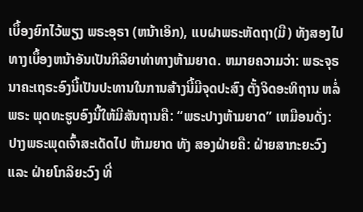ເບຶ້ອງຍົກໄວ້ພຽງ ພຣະອຸຣາ (ຫນ້າເອິກ), ແບຝາພຣະຫັດຖາ(ມື) ທັງສອງໄປທາງເບຶ້ອງຫນ້າອັນເປັນກິລິຍາທ່າທາງຫ້າມຍາດ. ຫມາຍຄວາມວ່າ: ພຣະຈຸຣນາຄະເຖຣະອົງນີ້ເປັນປະທານໃນການສ້າງນີ້ມີຈຸດປະສົງ ຕັ້ງຈິດອະທິຖານ ຫລໍ່ພຣະ ພຸດທະຮູບອົງນີ້ໃຫ້ມີສັນຖານຄື: “ພຣະປາງຫ້າມຍາດ” ເຫມືອນດັ່ງ: ປາງພຣະພຸດເຈົ້າສະເດັດໄປ ຫ້າມຍາດ ທັງ ສອງຝ່າຍຄື: ຝ່າຍສາກະຍະວົງ ແລະ ຝ່າຍໂກລິຍະວົງ ທີ່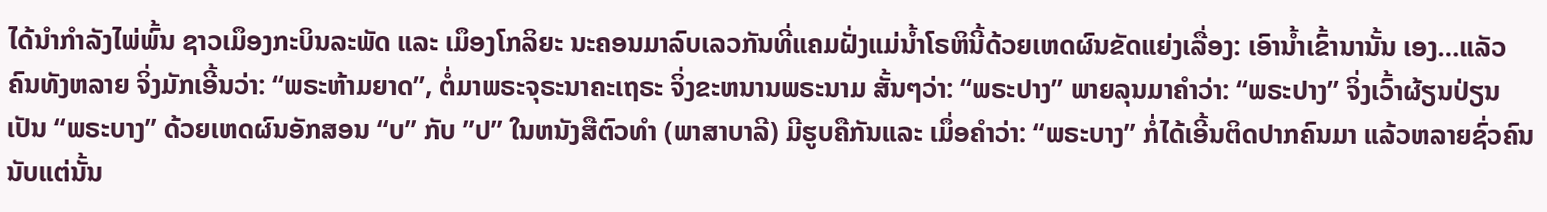ໄດ້ນຳກຳລັງໄພ່ພົ້ນ ຊາວເມຶອງກະບິນລະພັດ ແລະ ເມຶອງໂກລິຍະ ນະຄອນມາລົບເລວກັນທີ່ແຄມຝັ່ງແມ່ນ້ຳໂຣຫິນີ້ດ້ວຍເຫດຜົນຂັດແຍ່ງເລື່ອງ: ເອົານ້ຳເຂົ້ານານັ້ນ ເອງ…ແລັວຄົນທັງຫລາຍ ຈິ່ງມັກເອີ້ນວ່າ: “ພຣະຫ້າມຍາດ”, ຕໍ່ມາພຣະຈຸຣະນາຄະເຖຣະ ຈິ່ງຂະຫນານພຣະນາມ ສັ້ນໆວ່າ: “ພຣະປາງ” ພາຍລຸນມາຄຳວ່າ: “ພຣະປາງ” ຈິ່ງເວົ້າຜ້ຽນປ່ຽນເປັນ “ພຣະບາງ” ດ້ວຍເຫດຜົນອັກສອນ “ບ” ກັບ ”ປ” ໃນຫນັງສືຕົວທຳ (ພາສາບາລີ) ມີຮູບຄືກັນແລະ ເມຶ່ອຄຳວ່າ: “ພຣະບາງ” ກໍ່ໄດ້ເອີ້ນຕິດປາກຄົນມາ ແລ້ວຫລາຍຊົ່ວຄົນ
ນັບແຕ່ນັ້ນ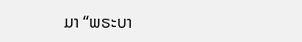ມາ “ພຣະບາ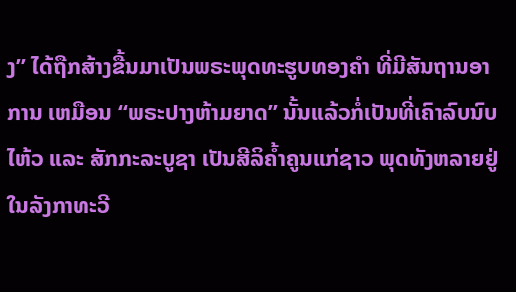ງ” ໄດ້ຖືກສ້າງຂື້ນມາເປັນພຣະພຸດທະຮູບທອງຄຳ ທີ່ມີສັນຖານອາການ ເຫມືອນ “ພຣະປາງຫ້າມຍາດ” ນັ້ນແລ້ວກໍ່ເປັນທີ່ເຄົາລົບນົບໄຫ້ວ ແລະ ສັກກະລະບູຊາ ເປັນສີລິຄ້ຳຄູນແກ່ຊາວ ພຸດທັງຫລາຍຢູ່ໃນລັງກາທະວີ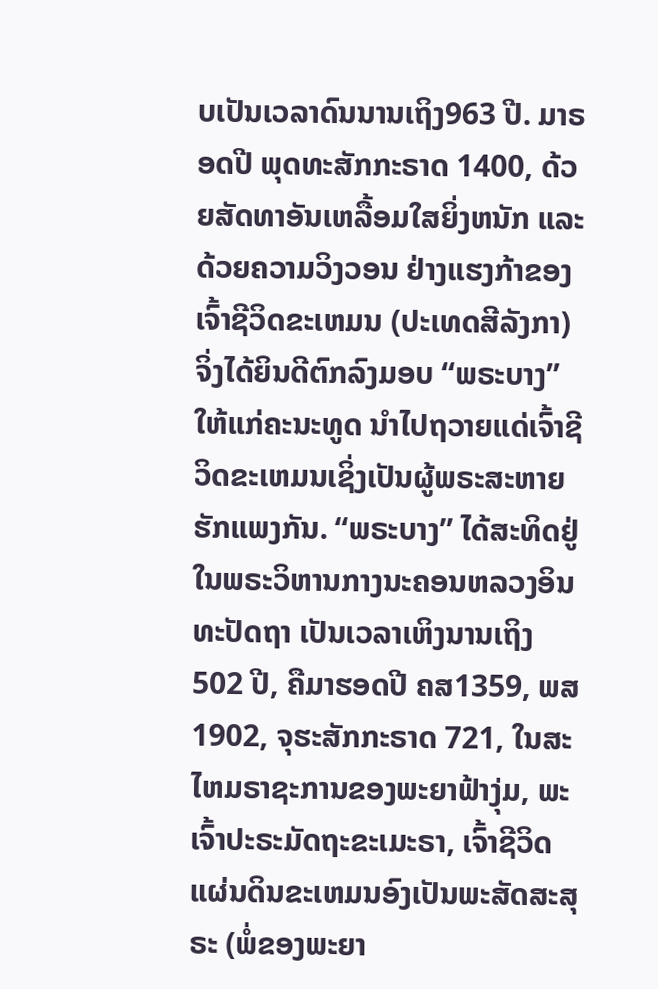ບເປັນເວລາດົນນານເຖິງ963 ປີ. ມາຣອດປີ ພຸດທະສັກກະຣາດ 1400, ດ້ວຍສັດທາອັນເຫລື້ອມໃສຍິ່ງຫນັກ ແລະ ດ້ວຍຄວາມວິງວອນ ຢ່າງແຮງກ້າຂອງເຈົ້າຊີວິດຂະເຫມນ (ປະເທດສີລັງກາ) ຈິ່ງໄດ້ຍິນດີຕົກລົງມອບ “ພຣະບາງ” ໃຫ້ແກ່ຄະນະທູດ ນຳໄປຖວາຍແດ່ເຈົ້າຊີວິດຂະເຫມນເຊິ່ງເປັນຜູ້ພຣະສະຫາຍຮັກແພງກັນ. “ພຣະບາງ” ໄດ້ສະທິດຢູ່ໃນພຣະວິຫານກາງນະຄອນຫລວງອິນທະປັດຖາ ເປັນເວລາເຫິງນານເຖິງ 502 ປີ, ຄືມາຮອດປີ ຄສ1359, ພສ 1902, ຈຸຮະສັກກະຣາດ 721, ໃນສະໄຫມຣາຊະການຂອງພະຍາຟ້າງຸ່ມ, ພະ ເຈົ້າປະຣະມັດຖະຂະເມະຣາ, ເຈົ້າຊີວິດແຜ່ນດິນຂະເຫມນອົງເປັນພະສັດສະສຸຣະ (ພໍ່ຂອງພະຍາ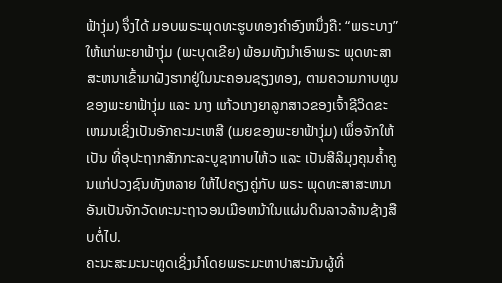ຟ້າງຸ່ມ) ຈຶ່ງໄດ້ ມອບພຣະພຸດທະຮູບທອງຄຳອົງຫນຶ່ງຄື: “ພຣະບາງ” ໃຫ້ແກ່ພະຍາຟ້າງຸ່ມ (ພະບຸດເຂີຍ) ພ້ອມທັງນຳເອົາພຣະ ພຸດທະສາສະຫນາເຂົ້າມາຝັງຮາກຢູ່ໃນນະຄອນຊຽງທອງ, ຕາມຄວາມກາບທູນຂອງພະຍາຟ້າງຸ່ມ ແລະ ນາງ ແກ້ວເກງຍາລູກສາວຂອງເຈົ້າຊີວິດຂະເຫມນເຊິ່ງເປັນອັກຄະມະເຫສີ (ເມຍຂອງພະຍາຟ້າງຸ່ມ) ເພຶ່ອຈັກໃຫ້ເປັນ ທີ່ອຸປະຖາກສັກກະລະບູຊາກາບໄຫ້ວ ແລະ ເປັນສີລິມຸງຄຸນຄ້ຳຄູນແກ່ປວງຊົນທັງຫລາຍ ໃຫ້ໄປຄຽງຄູ່ກັບ ພຣະ ພຸດທະສາສະຫນາອັນເປັນຈັກວັດທະນະຖາວອນເມືອຫນ້າໃນແຜ່ນດິນລາວລ້ານຊ້າງສືບຕໍ່ໄປ.
ຄະນະສະມະນະທູດເຊິ່ງນຳໂດຍພຣະມະຫາປາສະມັນຜູ້ທີ່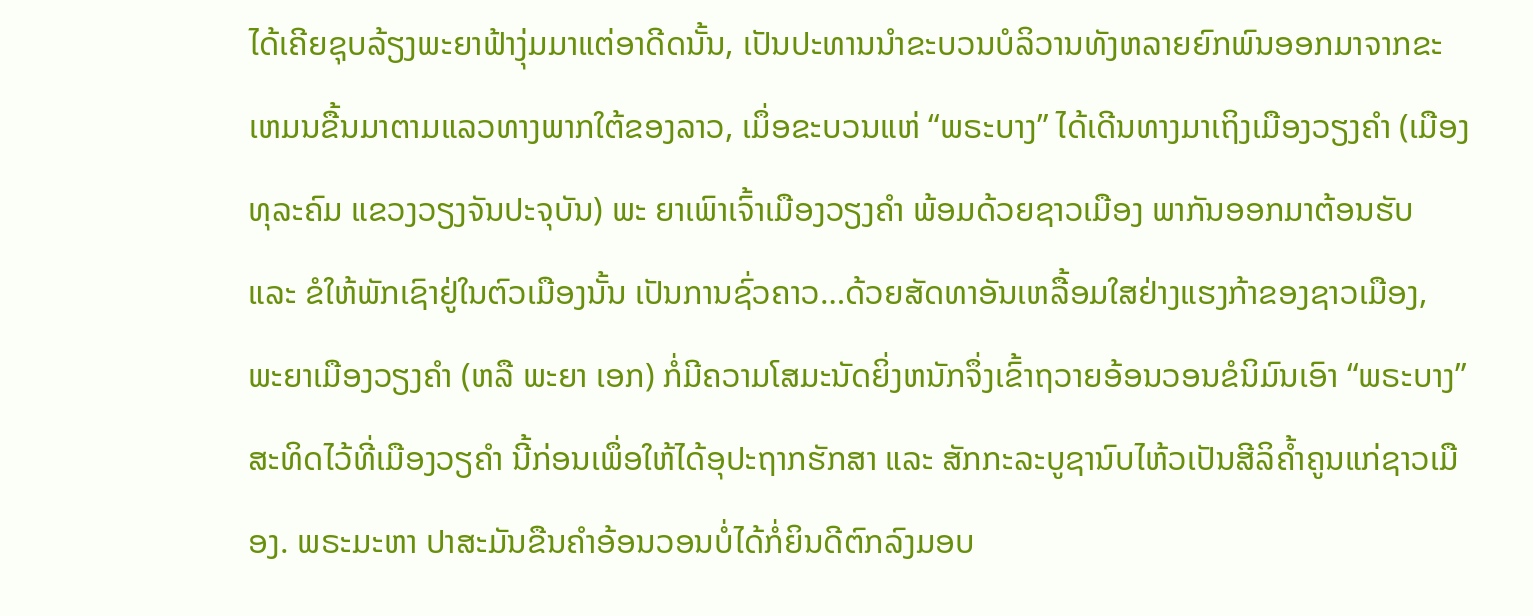ໄດ້ເຄີຍຊຸບລ້ຽງພະຍາຟ້າງຸ່ມມາແຕ່ອາດີດນັ້ນ, ເປັນປະທານນຳຂະບວນບໍລິວານທັງຫລາຍຍົກພົນອອກມາຈາກຂະເຫມນຂື້ນມາຕາມແລວທາງພາກໃຕ້ຂອງລາວ, ເມຶ່ອຂະບວນແຫ່ “ພຣະບາງ” ໄດ້ເດີນທາງມາເຖິງເມືອງວຽງຄຳ (ເມືອງທຸລະຄົມ ແຂວງວຽງຈັນປະຈຸບັນ) ພະ ຍາເພົາເຈົ້າເມືອງວຽງຄຳ ພ້ອມດ້ວຍຊາວເມືອງ ພາກັນອອກມາຕ້ອນຮັບ ແລະ ຂໍໃຫ້ພັກເຊົາຢູ່ໃນຕົວເມືອງນັ້ນ ເປັນການຊົ່ວຄາວ…ດ້ວຍສັດທາອັນເຫລື້ອມໃສຢ່າງແຮງກ້າຂອງຊາວເມືອງ, ພະຍາເມືອງວຽງຄຳ (ຫລື ພະຍາ ເອກ) ກໍ່ມີຄວາມໂສມະນັດຍິ່ງຫນັກຈຶ່ງເຂົ້າຖວາຍອ້ອນວອນຂໍນິມົນເອົາ “ພຣະບາງ” ສະທິດໄວ້ທີ່ເມືອງວຽຄຳ ນີ້ກ່ອນເພຶ່ອໃຫ້ໄດ້ອຸປະຖາກຮັກສາ ແລະ ສັກກະລະບູຊານົບໄຫ້ວເປັນສີລິຄ້ຳຄູນແກ່ຊາວເມືອງ. ພຣະມະຫາ ປາສະມັນຂືນຄຳອ້ອນວອນບໍ່ໄດ້ກໍ່ຍິນດີຕົກລົງມອບ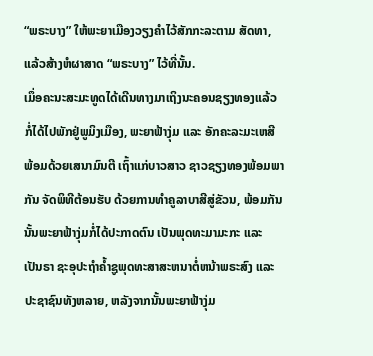“ພຣະບາງ” ໃຫ້ພະຍາເມືອງວຽງຄຳໄວ້ສັກກະລະຕາມ ສັດທາ, ແລ້ວສ້າງຫໍຜາສາດ “ພຣະບາງ” ໄວ້ທີ່ນັ້ນ.
ເມຶ່ອຄະນະສະມະທູດໄດ້ເດີນທາງມາເຖິງນະຄອນຊຽງທອງແລ້ວກໍ່ໄດ້ໄປພັກຢູ່ພູມິງເມືອງ, ພະຍາຟ້າງຸ່ມ ແລະ ອັກຄະລະມະເຫສີ ພ້ອມດ້ວຍເສນາມົນຕີ ເຖົ້າແກ່ບາວສາວ ຊາວຊຽງທອງພ້ອມພາກັນ ຈັດພິທີຕ້ອນຮັບ ດ້ວຍການທຳຄູລາບາສີສູ່ຂັວນ, ພ້ອມກັນນັ້ນພະຍາຟ້າງຸ່ມກໍ່ໄດ້ປະກາດຕົນ ເປັນພຸດທະມາມະກະ ແລະ ເປັນຣາ ຊະອຸປະຖຳຄ້ຳຊູພຸດທະສາສະຫນາຕໍ່ຫນ້າພຣະສົງ ແລະ ປະຊາຊົນທັງຫລາຍ, ຫລັງຈາກນັ້ນພະຍາຟ້າງຸ່ມ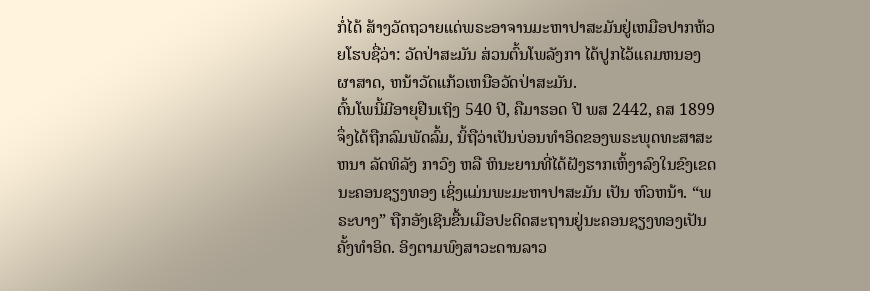ກໍ່ໄດ້ ສ້າງວັດຖວາຍແດ່ພຣະອາຈານມະຫາປາສະມັນຢູ່ເຫມືອປາກຫ້ວຍໂຮບຊື່ວ່າ: ວັດປ່າສະມັນ ສ່ວນຕົ້ນໂພລັງກາ ໄດ້ປູກໄວ້ແຄມຫນອງຜາສາດ, ຫນ້າວັດແກ້ວເຫນືອວັດປ່າສະມັນ.
ຕົ້ນໂພນີ້ມີອາຍຸຢືນເຖິງ 540 ປີ, ຄືມາຮອດ ປີ ພສ 2442, ຄສ 1899ຈຶ່ງໄດ້ຖືກລົມພັດລົ້ມ, ນິ້ຖືວ່າເປັນບ່ອນທຳອິດຂອງພຣະພຸດທະສາສະຫນາ ລັດທິລັງ ກາວົງ ຫລື ຫິນະຍານທີ່ໄດ້ຝັງຮາກເຫົ້ງາລົງໃນຂົງເຂດນະຄອນຊຽງທອງ ເຊິ່ງແມ່ນພະມະຫາປາສະມັນ ເປັນ ຫົວຫນ້າ. “ພຣະບາງ” ຖືກອັງເຊີນຂື້ນເມືອປະດິດສະຖານຢູ່ນະຄອນຊຽງທອງເປັນຄັ້ງທຳອິດ. ອິງຕາມພົງສາວະດານລາວ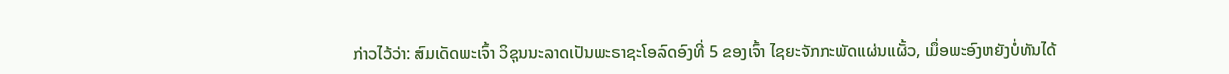ກ່າວໄວ້ວ່າ: ສົມເດັດພະເຈົ້າ ວິຊຸນນະລາດເປັນພະຣາຊະໂອລົດອົງທີ່ 5 ຂອງເຈົ້າ ໄຊຍະຈັກກະພັດແຜ່ນແຜັ້ວ, ເມຶ່ອພະອົງຫຍັງບໍ່ທັນໄດ້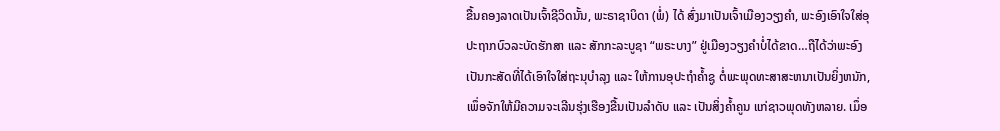ຂື້ນຄອງລາດເປັນເຈົ້າຊີວິດນັ້ນ, ພະຣາຊາບິດາ (ພໍ່) ໄດ້ ສົ່ງມາເປັນເຈົ້າເມືອງວຽງຄຳ, ພະອົງເອົາໃຈໃສ່ອຸປະຖາກບົວລະບັດຮັກສາ ແລະ ສັກກະລະບູຊາ “ພຣະບາງ” ຢູ່ເມືອງວຽງຄຳບໍ່ໄດ້ຂາດ…ຖືໄດ້ວ່າພະອົງເປັນກະສັດທີ່ໄດ້ເອົາໃຈໃສ່ຖະນຸບຳລຸງ ແລະ ໃຫ້ການອຸປະຖຳຄ້ຳຊູ ຕໍ່ພະພຸດທະສາສະຫນາເປັນຍິ່ງຫນັກ, ເພຶ່ອຈັກໃຫ້ມີຄວາມຈະເລີນຮຸ່ງເຮືອງຂື້ນເປັນລຳດັບ ແລະ ເປັນສິ່ງຄ້ຳຄູນ ແກ່ຊາວພຸດທັງຫລາຍ. ເມຶ່ອ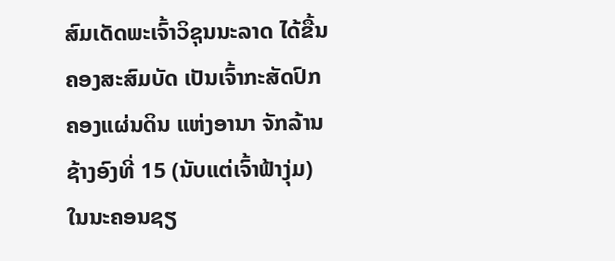ສົມເດັດພະເຈົ້າວິຊຸນນະລາດ ໄດ້ຂື້ນຄອງສະສົມບັດ ເປັນເຈົ້າກະສັດປົກຄອງແຜ່ນດິນ ແຫ່ງອານາ ຈັກລ້ານຊ້າງອົງທີ່ 15 (ນັບແຕ່ເຈົ້າຟ້າງຸ່ມ) ໃນນະຄອນຊຽ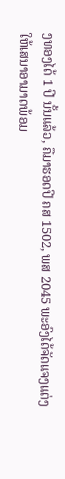ງທອງໄດ້ 1 ປີ ນັ້ນແລ້ວ, ຄືມາຮອດປີ ຄສ 1502, ພສ 2045 ພະອົງໄດ້ຈັດແຈງແຕ່ງໃຫ້ເສນາອາມາດພ້ອມ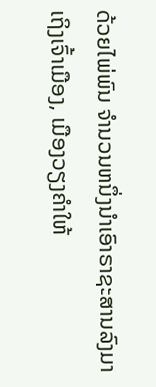ດ້ວຍໄພ່ພົນ ຈຳນວນຫນຶ່ງນຳເອົາຣາຊະສານລົງມາ ເຖິງເຈົ້າເມືອງ, ເມືອງວຽງຄຳໃຫ້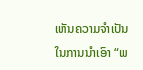ເຫັນຄວາມຈຳເປັນໃນການນຳເອົາ “ພ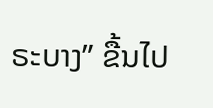ຣະບາງ” ຂື້ນໄປ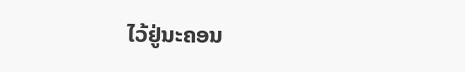ໄວ້ຢູ່ນະຄອນ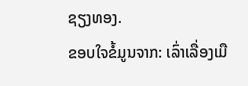ຊຽງທອງ.
ຂອບໃຈຂໍ້ມູນຈາກ: ເລົ່າເລື່ອງເມື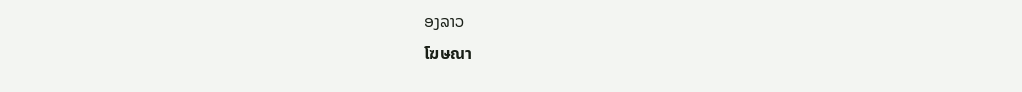ອງລາວ
โฆษณา